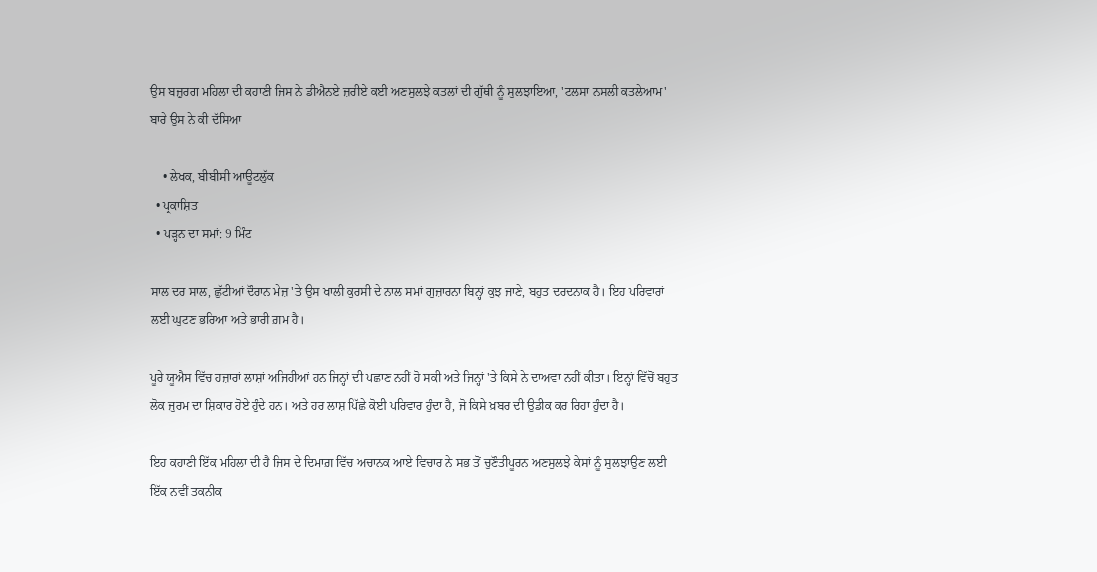ਉਸ ਬਜ਼ੁਰਗ ਮਹਿਲਾ ਦੀ ਕਹਾਣੀ ਜਿਸ ਨੇ ਡੀਐਨਏ ਜ਼ਰੀਏ ਕਈ ਅਣਸੁਲਝੇ ਕਤਲਾਂ ਦੀ ਗੁੱਥੀ ਨੂੰ ਸੁਲਝਾਇਆ, 'ਟਲਸਾ ਨਸਲੀ ਕਤਲੇਆਮ' ਬਾਰੇ ਉਸ ਨੇ ਕੀ ਦੱਸਿਆ

    • ਲੇਖਕ, ਬੀਬੀਸੀ ਆਊਟਲੁੱਕ
  • ਪ੍ਰਕਾਸ਼ਿਤ
  • ਪੜ੍ਹਨ ਦਾ ਸਮਾਂ: 9 ਮਿੰਟ

ਸਾਲ ਦਰ ਸਾਲ, ਛੁੱਟੀਆਂ ਦੌਰਾਨ ਮੇਜ਼ 'ਤੇ ਉਸ ਖਾਲੀ ਕੁਰਸੀ ਦੇ ਨਾਲ ਸਮਾਂ ਗੁਜ਼ਾਰਨਾ ਬਿਨ੍ਹਾਂ ਕੁਝ ਜਾਣੇ, ਬਹੁਤ ਦਰਦਨਾਕ ਹੈ। ਇਹ ਪਰਿਵਾਰਾਂ ਲਈ ਘੁਟਣ ਭਰਿਆ ਅਤੇ ਭਾਰੀ ਗ਼ਮ ਹੈ।

ਪੂਰੇ ਯੂਐਸ ਵਿੱਚ ਹਜ਼ਾਰਾਂ ਲਾਸ਼ਾਂ ਅਜਿਹੀਆਂ ਹਨ ਜਿਨ੍ਹਾਂ ਦੀ ਪਛਾਣ ਨਹੀਂ ਹੋ ਸਕੀ ਅਤੇ ਜਿਨ੍ਹਾਂ 'ਤੇ ਕਿਸੇ ਨੇ ਦਾਅਵਾ ਨਹੀਂ ਕੀਤਾ। ਇਨ੍ਹਾਂ ਵਿੱਚੋਂ ਬਹੁਤ ਲੋਕ ਜੁਰਮ ਦਾ ਸ਼ਿਕਾਰ ਹੋਏ ਹੁੰਦੇ ਹਨ। ਅਤੇ ਹਰ ਲਾਸ਼ ਪਿੱਛੇ ਕੋਈ ਪਰਿਵਾਰ ਹੁੰਦਾ ਹੈ, ਜੋ ਕਿਸੇ ਖ਼ਬਰ ਦੀ ਉਡੀਕ ਕਰ ਰਿਹਾ ਹੁੰਦਾ ਹੈ।

ਇਹ ਕਹਾਣੀ ਇੱਕ ਮਹਿਲਾ ਦੀ ਹੈ ਜਿਸ ਦੇ ਦਿਮਾਗ਼ ਵਿੱਚ ਅਚਾਨਕ ਆਏ ਵਿਚਾਰ ਨੇ ਸਭ ਤੋਂ ਚੁਣੌਤੀਪੂਰਨ ਅਣਸੁਲਝੇ ਕੇਸਾਂ ਨੂੰ ਸੁਲਝਾਉਣ ਲਈ ਇੱਕ ਨਵੀਂ ਤਕਨੀਕ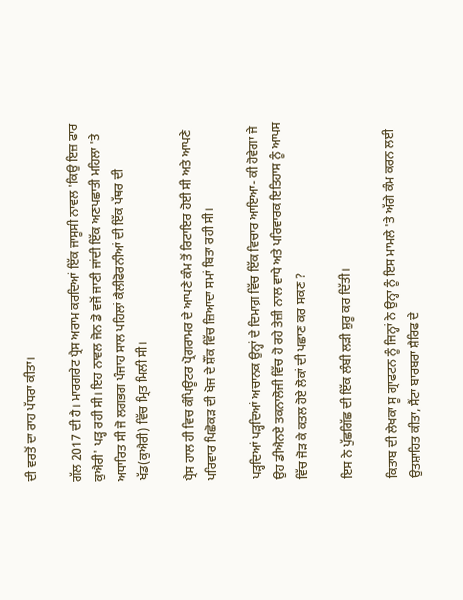ਦੀ ਵਰਤੋਂ ਦਾ ਰਾਹ ਪੱਧਰਾ ਕੀਤਾ।

ਗੱਲ 2017 ਦੀ ਹੈ। ਮਾਰਗਰੇਟ ਪ੍ਰੈਸ ਅਰਾਮ ਕਰਦਿਆਂ ਇੱਕ ਜਾਸੂਸੀ ਨਾਵਲ 'ਕਿਉ ਇਜ਼ ਫਾਰ ਕੁਐਰੀ' ਪੜ੍ਹ ਰਹੀ ਸੀ। ਇਹ ਨਾਵਲ ਜੋਨ ਡੋ ਵਜੋਂ ਜਾਣੀ ਜਾਂਦੀ ਇੱਕ ਅਣਪਛਾਤੀ ਮਹਿਲਾ 'ਤੇ ਅਧਾਰਿਤ ਸੀ ਜੋ ਲਗਭਗ ਪੰਜਾਹ ਸਾਲ ਪਹਿਲਾਂ ਕੈਲੀਫੋਰਨੀਆਂ ਦੀ ਇੱਕ ਪੱਥਰ ਦੀ ਖੱਡ(ਕੁਐਰੀ) ਵਿੱਚ ਮ੍ਰਿਤ ਮਿਲੀ ਸੀ।

ਪ੍ਰੈਸ ਹਾਲ ਹੀ ਵਿਚ ਕੰਪਿਊਟਰ ਪ੍ਰੋਗਰਾਮਰ ਦੇ ਆਪਣੇ ਕੰਮ ਤੋਂ ਰਿਟਾਇਰ ਹੋਈ ਸੀ ਅਤੇ ਆਪਣੇ ਪਰਿਵਾਰ ਪਿਛੋਕੜ ਦੀ ਖੋਜ ਦੇ ਸ਼ੌਂਕ ਵਿੱਚ ਜ਼ਿਆਦਾ ਸਮਾਂ ਬਿਤਾ ਰਹੀ ਸੀ।

ਪੜ੍ਹਦਿਆਂ ਪੜ੍ਹਦਿਆਂ ਅਚਾਨਕ ਉਨ੍ਹਾਂ ਦੇ ਦਿਮਾਗ਼ ਵਿੱਚ ਇੱਕ ਵਿਚਾਰ ਆਇਆ- ਕੀ ਹੋਵੇਗਾ ਜੇ ਉਹ ਡੀਐਨਏ ਤਕਨਾਲੋਜੀ ਵਿੱਚ ਹੋ ਰਹੇ ਤੇਜ਼ੀ ਨਾਲ ਵਾਧੇ ਅਤੇ ਪਰਿਵਾਰਕ ਇਤਿਹਾਸ ਨੂੰ ਆਪਸ ਵਿੱਚ ਜੋੜ ਕੇ ਕਤਲ ਹੋਏ ਲੋਕਾਂ ਦੀ ਪਛਾਣ ਕਰ ਸਕਣ ?

ਇਸ ਨੇ ਪੁੱਛਗਿੱਛ ਦੀ ਇੱਕ ਲੰਬੀ ਲੜੀ ਸ਼ੁਰੂ ਕਰ ਦਿੱਤੀ।

ਕਿਤਾਬ ਦੀ ਲੇਖਕਾ ਸੂ ਗ੍ਰਾਫਟਨ ਨੂੰ ਜਿਨ੍ਹਾਂ ਨੇ ਉਨ੍ਹਾ ਨੂੰ ਇਸ ਮਾਮਲੇ 'ਤੇ ਅੱਗੇ ਕੰਮ ਕਰਨ ਲਈ ਉਤਸ਼ਾਹਿਤ ਕੀਤਾ, ਸੈਂਟਾ ਬਾਰਬਰਾ ਸ਼ੈਰਿਫ ਦੇ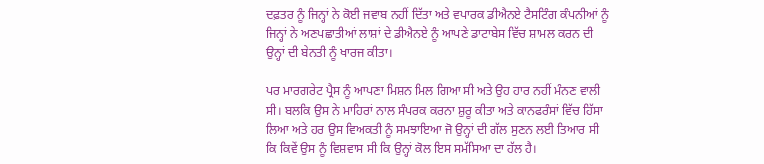ਦਫ਼ਤਰ ਨੂੰ ਜਿਨ੍ਹਾਂ ਨੇ ਕੋਈ ਜਵਾਬ ਨਹੀਂ ਦਿੱਤਾ ਅਤੇ ਵਪਾਰਕ ਡੀਐਨਏ ਟੈਸਟਿੰਗ ਕੰਪਨੀਆਂ ਨੂੰ ਜਿਨ੍ਹਾਂ ਨੇ ਅਣਪਛਾਤੀਆਂ ਲਾਸ਼ਾਂ ਦੇ ਡੀਐਨਏ ਨੂੰ ਆਪਣੇ ਡਾਟਾਬੇਸ ਵਿੱਚ ਸ਼ਾਮਲ ਕਰਨ ਦੀ ਉਨ੍ਹਾਂ ਦੀ ਬੇਨਤੀ ਨੂੰ ਖਾਰਜ ਕੀਤਾ।

ਪਰ ਮਾਰਗਰੇਟ ਪ੍ਰੈਸ ਨੂੰ ਆਪਣਾ ਮਿਸ਼ਨ ਮਿਲ ਗਿਆ ਸੀ ਅਤੇ ਉਹ ਹਾਰ ਨਹੀਂ ਮੰਨਣ ਵਾਲੀ ਸੀ। ਬਲਕਿ ਉਸ ਨੇ ਮਾਹਿਰਾਂ ਨਾਲ ਸੰਪਰਕ ਕਰਨਾ ਸ਼ੁਰੂ ਕੀਤਾ ਅਤੇ ਕਾਨਫਰੰਸਾਂ ਵਿੱਚ ਹਿੱਸਾ ਲਿਆ ਅਤੇ ਹਰ ਉਸ ਵਿਅਕਤੀ ਨੂੰ ਸਮਝਾਇਆ ਜੋ ਉਨ੍ਹਾਂ ਦੀ ਗੱਲ ਸੁਣਨ ਲਈ ਤਿਆਰ ਸੀ ਕਿ ਕਿਵੇਂ ਉਸ ਨੂੰ ਵਿਸ਼ਵਾਸ ਸੀ ਕਿ ਉਨ੍ਹਾਂ ਕੋਲ ਇਸ ਸਮੱਸਿਆ ਦਾ ਹੱਲ ਹੈ।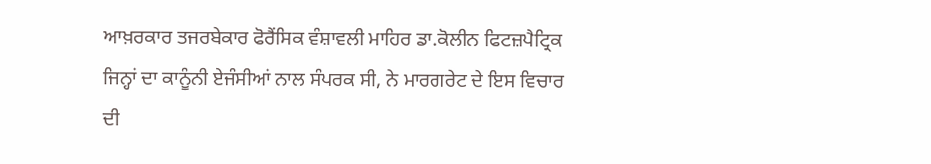ਆਖ਼ਰਕਾਰ ਤਜਰਬੇਕਾਰ ਫੋਰੈਂਸਿਕ ਵੰਸ਼ਾਵਲੀ ਮਾਹਿਰ ਡਾ.ਕੋਲੀਨ ਫਿਟਜ਼ਪੈਟ੍ਰਿਕ ਜਿਨ੍ਹਾਂ ਦਾ ਕਾਨੂੰਨੀ ਏਜੰਸੀਆਂ ਨਾਲ ਸੰਪਰਕ ਸੀ, ਨੇ ਮਾਰਗਰੇਟ ਦੇ ਇਸ ਵਿਚਾਰ ਦੀ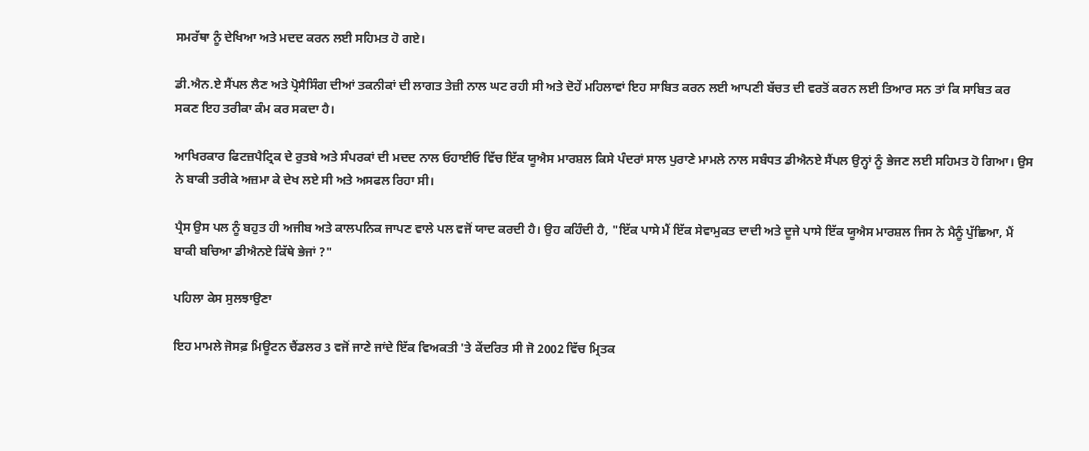ਸਮਰੱਥਾ ਨੂੰ ਦੇਖਿਆ ਅਤੇ ਮਦਦ ਕਰਨ ਲਈ ਸਹਿਮਤ ਹੋ ਗਏ।

ਡੀ.ਐਨ.ਏ ਸੈਂਪਲ ਲੈਣ ਅਤੇ ਪ੍ਰੋਸੈਸਿੰਗ ਦੀਆਂ ਤਕਨੀਕਾਂ ਦੀ ਲਾਗਤ ਤੇਜ਼ੀ ਨਾਲ ਘਟ ਰਹੀ ਸੀ ਅਤੇ ਦੋਹੇਂ ਮਹਿਲਾਵਾਂ ਇਹ ਸਾਬਿਤ ਕਰਨ ਲਈ ਆਪਣੀ ਬੱਚਤ ਦੀ ਵਰਤੋਂ ਕਰਨ ਲਈ ਤਿਆਰ ਸਨ ਤਾਂ ਕਿ ਸਾਬਿਤ ਕਰ ਸਕਣ ਇਹ ਤਰੀਕਾ ਕੰਮ ਕਰ ਸਕਦਾ ਹੈ।

ਆਖਿਰਕਾਰ ਫਿਟਜ਼ਪੈਟ੍ਰਿਕ ਦੇ ਰੁਤਬੇ ਅਤੇ ਸੰਪਰਕਾਂ ਦੀ ਮਦਦ ਨਾਲ ਓਹਾਈਓ ਵਿੱਚ ਇੱਕ ਯੂਐਸ ਮਾਰਸ਼ਲ ਕਿਸੇ ਪੰਦਰਾਂ ਸਾਲ ਪੁਰਾਣੇ ਮਾਮਲੇ ਨਾਲ ਸਬੰਧਤ ਡੀਐਨਏ ਸੈਂਪਲ ਉਨ੍ਹਾਂ ਨੂੰ ਭੇਜਣ ਲਈ ਸਹਿਮਤ ਹੋ ਗਿਆ। ਉਸ ਨੇ ਬਾਕੀ ਤਰੀਕੇ ਅਜ਼ਮਾ ਕੇ ਦੇਖ ਲਏ ਸੀ ਅਤੇ ਅਸਫਲ ਰਿਹਾ ਸੀ।

ਪ੍ਰੈਸ ਉਸ ਪਲ ਨੂੰ ਬਹੁਤ ਹੀ ਅਜੀਬ ਅਤੇ ਕਾਲਪਨਿਕ ਜਾਪਣ ਵਾਲੇ ਪਲ ਵਜੋਂ ਯਾਦ ਕਰਦੀ ਹੈ। ਉਹ ਕਹਿੰਦੀ ਹੈ, "ਇੱਕ ਪਾਸੇ ਮੈਂ ਇੱਕ ਸੇਵਾਮੁਕਤ ਦਾਦੀ ਅਤੇ ਦੂਜੇ ਪਾਸੇ ਇੱਕ ਯੂਐਸ ਮਾਰਸ਼ਲ ਜਿਸ ਨੇ ਮੈਨੂੰ ਪੁੱਛਿਆ, ਮੈਂ ਬਾਕੀ ਬਚਿਆ ਡੀਐਨਏ ਕਿੱਥੇ ਭੇਜਾਂ ?"

ਪਹਿਲਾ ਕੇਸ ਸੁਲਝਾਉਣਾ

ਇਹ ਮਾਮਲੇ ਜੋਸਫ਼ ਮਿਊਟਨ ਚੈਂਡਲਰ 3 ਵਜੋਂ ਜਾਣੇ ਜਾਂਦੇ ਇੱਕ ਵਿਅਕਤੀ 'ਤੇ ਕੇਂਦਰਿਤ ਸੀ ਜੋ 2002 ਵਿੱਚ ਮ੍ਰਿਤਕ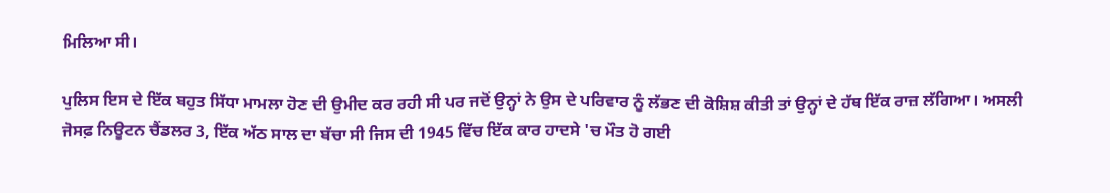ਮਿਲਿਆ ਸੀ।

ਪੁਲਿਸ ਇਸ ਦੇ ਇੱਕ ਬਹੁਤ ਸਿੱਧਾ ਮਾਮਲਾ ਹੋਣ ਦੀ ਉਮੀਦ ਕਰ ਰਹੀ ਸੀ ਪਰ ਜਦੋਂ ਉਨ੍ਹਾਂ ਨੇ ਉਸ ਦੇ ਪਰਿਵਾਰ ਨੂੰ ਲੱਭਣ ਦੀ ਕੋਸ਼ਿਸ਼ ਕੀਤੀ ਤਾਂ ਉਨ੍ਹਾਂ ਦੇ ਹੱਥ ਇੱਕ ਰਾਜ਼ ਲੱਗਿਆ। ਅਸਲੀ ਜੋਸਫ਼ ਨਿਊਟਨ ਚੈਂਡਲਰ 3, ਇੱਕ ਅੱਠ ਸਾਲ ਦਾ ਬੱਚਾ ਸੀ ਜਿਸ ਦੀ 1945 ਵਿੱਚ ਇੱਕ ਕਾਰ ਹਾਦਸੇ 'ਚ ਮੌਤ ਹੋ ਗਈ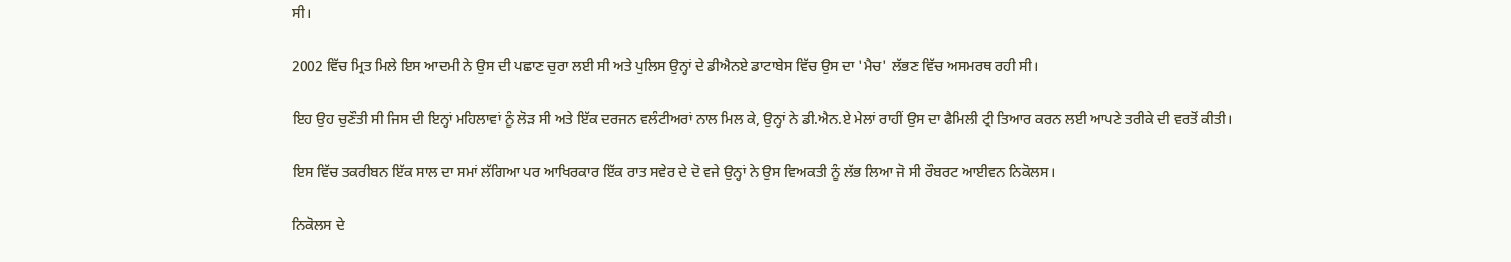ਸੀ।

2002 ਵਿੱਚ ਮ੍ਰਿਤ ਮਿਲੇ ਇਸ ਆਦਮੀ ਨੇ ਉਸ ਦੀ ਪਛਾਣ ਚੁਰਾ ਲਈ ਸੀ ਅਤੇ ਪੁਲਿਸ ਉਨ੍ਹਾਂ ਦੇ ਡੀਐਨਏ ਡਾਟਾਬੇਸ ਵਿੱਚ ਉਸ ਦਾ 'ਮੈਚ' ਲੱਭਣ ਵਿੱਚ ਅਸਮਰਥ ਰਹੀ ਸੀ।

ਇਹ ਉਹ ਚੁਣੌਤੀ ਸੀ ਜਿਸ ਦੀ ਇਨ੍ਹਾਂ ਮਹਿਲਾਵਾਂ ਨੂੰ ਲੋੜ ਸੀ ਅਤੇ ਇੱਕ ਦਰਜਨ ਵਲੰਟੀਅਰਾਂ ਨਾਲ ਮਿਲ ਕੇ, ਉਨ੍ਹਾਂ ਨੇ ਡੀ.ਐਨ.ਏ ਮੇਲਾਂ ਰਾਹੀਂ ਉਸ ਦਾ ਫੈਮਿਲੀ ਟ੍ਰੀ ਤਿਆਰ ਕਰਨ ਲਈ ਆਪਣੇ ਤਰੀਕੇ ਦੀ ਵਰਤੋਂ ਕੀਤੀ।

ਇਸ ਵਿੱਚ ਤਕਰੀਬਨ ਇੱਕ ਸਾਲ ਦਾ ਸਮਾਂ ਲੱਗਿਆ ਪਰ ਆਖਿਰਕਾਰ ਇੱਕ ਰਾਤ ਸਵੇਰ ਦੇ ਦੋ ਵਜੇ ਉਨ੍ਹਾਂ ਨੇ ਉਸ ਵਿਅਕਤੀ ਨੂੰ ਲੱਭ ਲਿਆ ਜੋ ਸੀ ਰੌਬਰਟ ਆਈਵਨ ਨਿਕੋਲਸ।

ਨਿਕੋਲਸ ਦੇ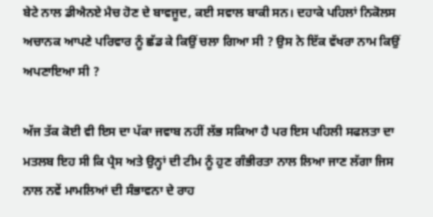ਬੇਟੇ ਨਾਲ ਡੀਐਨਏ ਮੈਚ ਹੋਣ ਦੇ ਬਾਵਜੂਦ, ਕਈ ਸਵਾਲ ਬਾਕੀ ਸਨ। ਦਹਾਕੇ ਪਹਿਲਾਂ ਨਿਕੋਲਸ ਅਚਾਨਕ ਆਪਣੇ ਪਰਿਵਾਰ ਨੂੰ ਛੱਡ ਕੇ ਕਿਉਂ ਚਲਾ ਗਿਆ ਸੀ ? ਉਸ ਨੇ ਇੱਕ ਵੱਖਰਾ ਨਾਮ ਕਿਉਂ ਅਪਣਾਇਆ ਸੀ ?

ਅੱਜ ਤੱਕ ਕੋਈ ਵੀ ਇਸ ਦਾ ਪੱਕਾ ਜਵਾਬ ਨਹੀਂ ਲੱਭ ਸਕਿਆ ਹੈ ਪਰ ਇਸ ਪਹਿਲੀ ਸਫਲਤਾ ਦਾ ਮਤਲਬ ਇਹ ਸੀ ਕਿ ਪ੍ਰੈਸ ਅਤੇ ਉਨ੍ਹਾਂ ਦੀ ਟੀਮ ਨੂੰ ਹੁਣ ਗੰਭੀਰਤਾ ਨਾਲ ਲਿਆ ਜਾਣ ਲੱਗਾ ਜਿਸ ਨਾਲ ਨਵੇਂ ਮਾਮਲਿਆਂ ਦੀ ਸੰਭਾਵਨਾ ਦੇ ਰਾਹ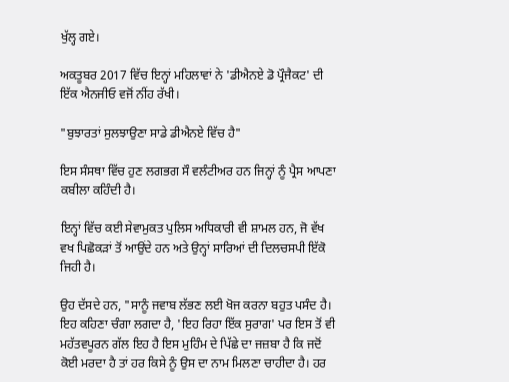ਖੁੱਲ੍ਹ ਗਏ।

ਅਕਤੂਬਰ 2017 ਵਿੱਚ ਇਨ੍ਹਾਂ ਮਹਿਲਾਵਾਂ ਨੇ 'ਡੀਐਨਏ ਡੋ ਪ੍ਰੌਜੈਕਟ' ਦੀ ਇੱਕ ਐਨਜੀਓ ਵਜੋਂ ਨੀਂਹ ਰੱਖੀ।

"ਬੁਝਾਰਤਾਂ ਸੁਲਝਾਉਣਾ ਸਾਡੇ ਡੀਐਨਏ ਵਿੱਚ ਹੈ"

ਇਸ ਸੰਸਥਾ ਵਿੱਚ ਹੁਣ ਲਗਭਗ ਸੌ ਵਲੰਟੀਅਰ ਹਨ ਜਿਨ੍ਹਾਂ ਨੂੰ ਪ੍ਰੈਸ ਆਪਣਾ ਕਬੀਲਾ ਕਹਿੰਦੀ ਹੈ।

ਇਨ੍ਹਾਂ ਵਿੱਚ ਕਈ ਸੇਵਾਮੁਕਤ ਪੁਲਿਸ ਅਧਿਕਾਰੀ ਵੀ ਸ਼ਾਮਲ ਹਨ, ਜੋ ਵੱਖ ਵਖ ਪਿਛੋਕੜਾਂ ਤੋਂ ਆਉਂਦੇ ਹਨ ਅਤੇ ਉਨ੍ਹਾਂ ਸਾਰਿਆਂ ਦੀ ਦਿਲਚਸਪੀ ਇੱਕੋ ਜਿਹੀ ਹੈ।

ਉਹ ਦੱਸਦੇ ਹਨ, "ਸਾਨੂੰ ਜਵਾਬ ਲੱਭਣ ਲਈ ਖੋਜ ਕਰਨਾ ਬਹੁਤ ਪਸੰਦ ਹੈ। ਇਹ ਕਹਿਣਾ ਚੰਗਾ ਲਗਦਾ ਹੈ, 'ਇਹ ਰਿਹਾ ਇੱਕ ਸੁਰਾਗ' ਪਰ ਇਸ ਤੋਂ ਵੀ ਮਹੱਤਵਪੂਰਨ ਗੱਲ ਇਹ ਹੈ ਇਸ ਮੁਹਿੰਮ ਦੇ ਪਿੱਛੇ ਦਾ ਜਜ਼ਬਾ ਹੈ ਕਿ ਜਦੋਂ ਕੋਈ ਮਰਦਾ ਹੈ ਤਾਂ ਹਰ ਕਿਸੇ ਨੂੰ ਉਸ ਦਾ ਨਾਮ ਮਿਲਣਾ ਚਾਹੀਦਾ ਹੈ। ਹਰ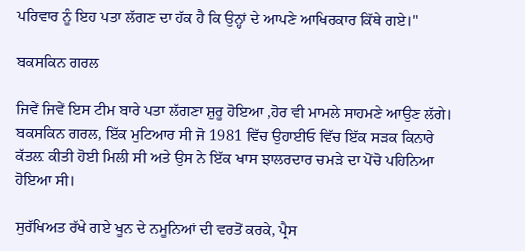ਪਰਿਵਾਰ ਨੂੰ ਇਹ ਪਤਾ ਲੱਗਣ ਦਾ ਹੱਕ ਹੈ ਕਿ ਉਨ੍ਹਾਂ ਦੇ ਆਪਣੇ ਆਖਿਰਕਾਰ ਕਿੱਥੇ ਗਏ।"

ਬਕਸਕਿਨ ਗਰਲ

ਜਿਵੇਂ ਜਿਵੇਂ ਇਸ ਟੀਮ ਬਾਰੇ ਪਤਾ ਲੱਗਣਾ ਸ਼ੁਰੂ ਹੋਇਆ ,ਹੋਰ ਵੀ ਮਾਮਲੇ ਸਾਹਮਣੇ ਆਉਣ ਲੱਗੇ। ਬਕਸਕਿਨ ਗਰਲ, ਇੱਕ ਮੁਟਿਆਰ ਸੀ ਜੋ 1981 ਵਿੱਚ ਉਹਾਈਓ ਵਿੱਚ ਇੱਕ ਸੜਕ ਕਿਨਾਰੇ ਕੱਤਲ਼ ਕੀਤੀ ਹੋਈ ਮਿਲੀ ਸੀ ਅਤੇ ਉਸ ਨੇ ਇੱਕ ਖਾਸ ਝਾਲਰਦਾਰ ਚਮੜੇ ਦਾ ਪੋਂਚੋ ਪਹਿਨਿਆ ਹੋਇਆ ਸੀ।

ਸੁਰੱਖਿਅਤ ਰੱਖੇ ਗਏ ਖੂਨ ਦੇ ਨਮੂਨਿਆਂ ਦੀ ਵਰਤੋਂ ਕਰਕੇ, ਪ੍ਰੈਸ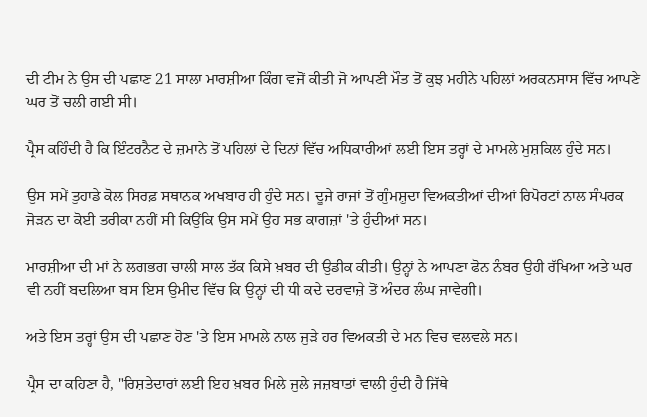ਦੀ ਟੀਮ ਨੇ ਉਸ ਦੀ ਪਛਾਣ 21 ਸਾਲਾ ਮਾਰਸ਼ੀਆ ਕਿੰਗ ਵਜੋਂ ਕੀਤੀ ਜੋ ਆਪਣੀ ਮੌਤ ਤੋਂ ਕੁਝ ਮਹੀਨੇ ਪਹਿਲਾਂ ਅਰਕਨਸਾਸ ਵਿੱਚ ਆਪਣੇ ਘਰ ਤੋਂ ਚਲੀ ਗਈ ਸੀ।

ਪ੍ਰੈਸ ਕਹਿੰਦੀ ਹੈ ਕਿ ਇੰਟਰਨੈਟ ਦੇ ਜ਼ਮਾਨੇ ਤੋਂ ਪਹਿਲਾਂ ਦੇ ਦਿਨਾਂ ਵਿੱਚ ਅਧਿਕਾਰੀਆਂ ਲਈ ਇਸ ਤਰ੍ਹਾਂ ਦੇ ਮਾਮਲੇ ਮੁਸ਼ਕਿਲ ਹੁੰਦੇ ਸਨ।

ਉਸ ਸਮੇਂ ਤੁਹਾਡੇ ਕੋਲ ਸਿਰਫ਼ ਸਥਾਨਕ ਅਖਬਾਰ ਹੀ ਹੁੰਦੇ ਸਨ। ਦੂਜੇ ਰਾਜਾਂ ਤੋਂ ਗੁੰਮਸ਼ੁਦਾ ਵਿਅਕਤੀਆਂ ਦੀਆਂ ਰਿਪੋਰਟਾਂ ਨਾਲ ਸੰਪਰਕ ਜੋੜਨ ਦਾ ਕੋਈ ਤਰੀਕਾ ਨਹੀਂ ਸੀ ਕਿਉਂਕਿ ਉਸ ਸਮੇਂ ਉਹ ਸਭ ਕਾਗਜ਼ਾਂ 'ਤੇ ਹੁੰਦੀਆਂ ਸਨ।

ਮਾਰਸ਼ੀਆ ਦੀ ਮਾਂ ਨੇ ਲਗਭਗ ਚਾਲੀ ਸਾਲ ਤੱਕ ਕਿਸੇ ਖ਼ਬਰ ਦੀ ਉਡੀਕ ਕੀਤੀ। ਉਨ੍ਹਾਂ ਨੇ ਆਪਣਾ ਫੋਨ ਨੰਬਰ ਉਹੀ ਰੱਖਿਆ ਅਤੇ ਘਰ ਵੀ ਨਹੀਂ ਬਦਲਿਆ ਬਸ ਇਸ ਉਮੀਦ ਵਿੱਚ ਕਿ ਉਨ੍ਹਾਂ ਦੀ ਧੀ ਕਦੇ ਦਰਵਾਜ਼ੇ ਤੋਂ ਅੰਦਰ ਲੰਘ ਜਾਵੇਗੀ।

ਅਤੇ ਇਸ ਤਰ੍ਹਾਂ ਉਸ ਦੀ ਪਛਾਣ ਹੋਣ 'ਤੇ ਇਸ ਮਾਮਲੇ ਨਾਲ ਜੁੜੇ ਹਰ ਵਿਅਕਤੀ ਦੇ ਮਨ ਵਿਚ ਵਲਵਲੇ ਸਨ।

ਪ੍ਰੈਸ ਦਾ ਕਹਿਣਾ ਹੈ, "ਰਿਸ਼ਤੇਦਾਰਾਂ ਲਈ ਇਹ ਖ਼ਬਰ ਮਿਲੇ ਜੁਲੇ ਜਜ਼ਬਾਤਾਂ ਵਾਲੀ ਹੁੰਦੀ ਹੈ ਜਿੱਥੇ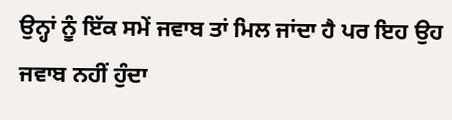ਉਨ੍ਹਾਂ ਨੂੰ ਇੱਕ ਸਮੇਂ ਜਵਾਬ ਤਾਂ ਮਿਲ ਜਾਂਦਾ ਹੈ ਪਰ ਇਹ ਉਹ ਜਵਾਬ ਨਹੀਂ ਹੁੰਦਾ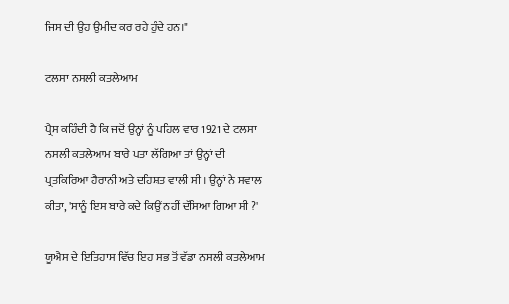ਜਿਸ ਦੀ ਉਹ ਉਮੀਦ ਕਰ ਰਹੇ ਹੁੰਦੇ ਹਨ।"

ਟਲਸਾ ਨਸਲੀ ਕਤਲੇਆਮ

ਪ੍ਰੈਸ ਕਹਿੰਦੀ ਹੈ ਕਿ ਜਦੋਂ ਉਨ੍ਹਾਂ ਨੂੰ ਪਹਿਲ ਵਾਰ 1921 ਦੇ ਟਲਸਾ ਨਸਲੀ ਕਤਲੇਆਮ ਬਾਰੇ ਪਤਾ ਲੱਗਿਆ ਤਾਂ ਉਨ੍ਹਾਂ ਦੀ ਪ੍ਰਤਕਿਰਿਆ ਹੈਰਾਨੀ ਅਤੇ ਦਹਿਸ਼ਤ ਵਾਲੀ ਸੀ। ਉਨ੍ਹਾਂ ਨੇ ਸਵਾਲ ਕੀਤਾ, 'ਸਾਨੂੰ ਇਸ ਬਾਰੇ ਕਦੇ ਕਿਉਂ ਨਹੀਂ ਦੱਸਿਆ ਗਿਆ ਸੀ ?'

ਯੂਐਸ ਦੇ ਇਤਿਹਾਸ ਵਿੱਚ ਇਹ ਸਭ ਤੋਂ ਵੱਡਾ ਨਸਲੀ ਕਤਲੇਆਮ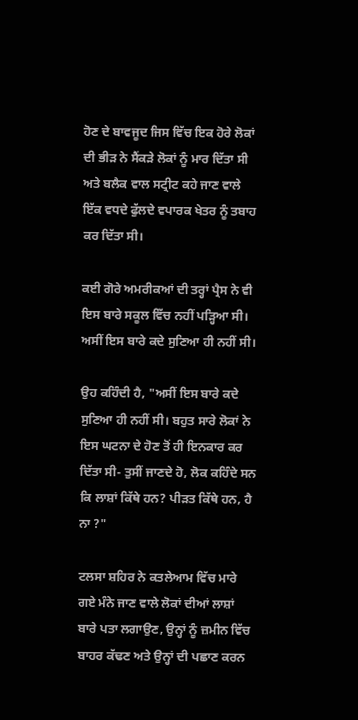ਹੋਣ ਦੇ ਬਾਵਜੂਦ ਜਿਸ ਵਿੱਚ ਇਕ ਹੋਰੇ ਲੋਕਾਂ ਦੀ ਭੀੜ ਨੇ ਸੈਂਕੜੇ ਲੋਕਾਂ ਨੂੰ ਮਾਰ ਦਿੱਤਾ ਸੀ ਅਤੇ ਬਲੈਕ ਵਾਲ ਸਟ੍ਰੀਟ ਕਹੇ ਜਾਣ ਵਾਲੇ ਇੱਕ ਵਧਦੇ ਫੁੱਲਦੇ ਵਪਾਰਕ ਖੇਤਰ ਨੂੰ ਤਬਾਹ ਕਰ ਦਿੱਤਾ ਸੀ।

ਕਈ ਗੋਰੇ ਅਮਰੀਕਆਂ ਦੀ ਤਰ੍ਹਾਂ ਪ੍ਰੈਸ ਨੇ ਵੀ ਇਸ ਬਾਰੇ ਸਕੂਲ ਵਿੱਚ ਨਹੀਂ ਪੜ੍ਹਿਆ ਸੀ। ਅਸੀਂ ਇਸ ਬਾਰੇ ਕਦੇ ਸੁਣਿਆ ਹੀ ਨਹੀਂ ਸੀ।

ਉਹ ਕਹਿੰਦੀ ਹੈ, "ਅਸੀਂ ਇਸ ਬਾਰੇ ਕਦੇ ਸੁਣਿਆ ਹੀ ਨਹੀਂ ਸੀ। ਬਹੁਤ ਸਾਰੇ ਲੋਕਾਂ ਨੇ ਇਸ ਘਟਨਾ ਦੇ ਹੋਣ ਤੋਂ ਹੀ ਇਨਕਾਰ ਕਰ ਦਿੱਤਾ ਸੀ- ਤੁਸੀਂ ਜਾਣਦੇ ਹੋ, ਲੋਕ ਕਹਿੰਦੇ ਸਨ ਕਿ ਲਾਸ਼ਾਂ ਕਿੱਥੇ ਹਨ? ਪੀੜਤ ਕਿੱਥੇ ਹਨ, ਹੈ ਨਾ ?"

ਟਲਸਾ ਸ਼ਹਿਰ ਨੇ ਕਤਲੇਆਮ ਵਿੱਚ ਮਾਰੇ ਗਏ ਮੰਨੇ ਜਾਣ ਵਾਲੇ ਲੋਕਾਂ ਦੀਆਂ ਲਾਸ਼ਾਂ ਬਾਰੇ ਪਤਾ ਲਗਾਉਣ, ਉਨ੍ਹਾਂ ਨੂੰ ਜ਼ਮੀਨ ਵਿੱਚ ਬਾਹਰ ਕੱਢਣ ਅਤੇ ਉਨ੍ਹਾਂ ਦੀ ਪਛਾਣ ਕਰਨ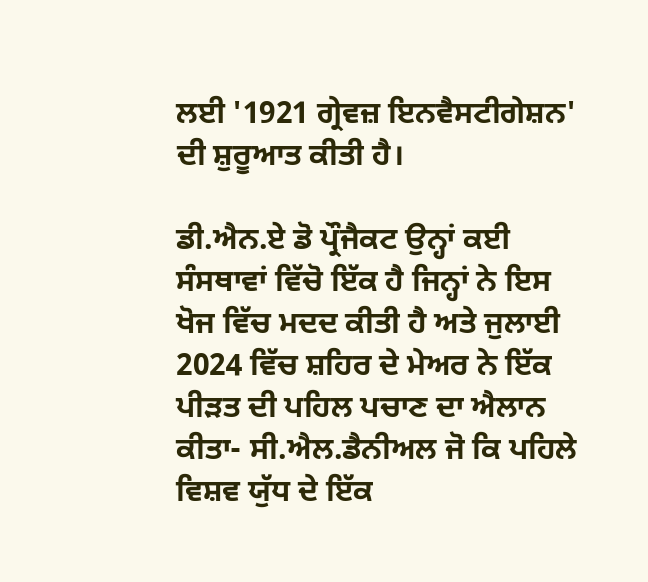ਲਈ '1921 ਗ੍ਰੇਵਜ਼ ਇਨਵੈਸਟੀਗੇਸ਼ਨ' ਦੀ ਸ਼ੁਰੂਆਤ ਕੀਤੀ ਹੈ।

ਡੀ.ਐਨ.ਏ ਡੋ ਪ੍ਰੌਜੈਕਟ ਉਨ੍ਹਾਂ ਕਈ ਸੰਸਥਾਵਾਂ ਵਿੱਚੋ ਇੱਕ ਹੈ ਜਿਨ੍ਹਾਂ ਨੇ ਇਸ ਖੋਜ ਵਿੱਚ ਮਦਦ ਕੀਤੀ ਹੈ ਅਤੇ ਜੁਲਾਈ 2024 ਵਿੱਚ ਸ਼ਹਿਰ ਦੇ ਮੇਅਰ ਨੇ ਇੱਕ ਪੀੜਤ ਦੀ ਪਹਿਲ ਪਚਾਣ ਦਾ ਐਲਾਨ ਕੀਤਾ- ਸੀ.ਐਲ.ਡੈਨੀਅਲ ਜੋ ਕਿ ਪਹਿਲੇ ਵਿਸ਼ਵ ਯੁੱਧ ਦੇ ਇੱਕ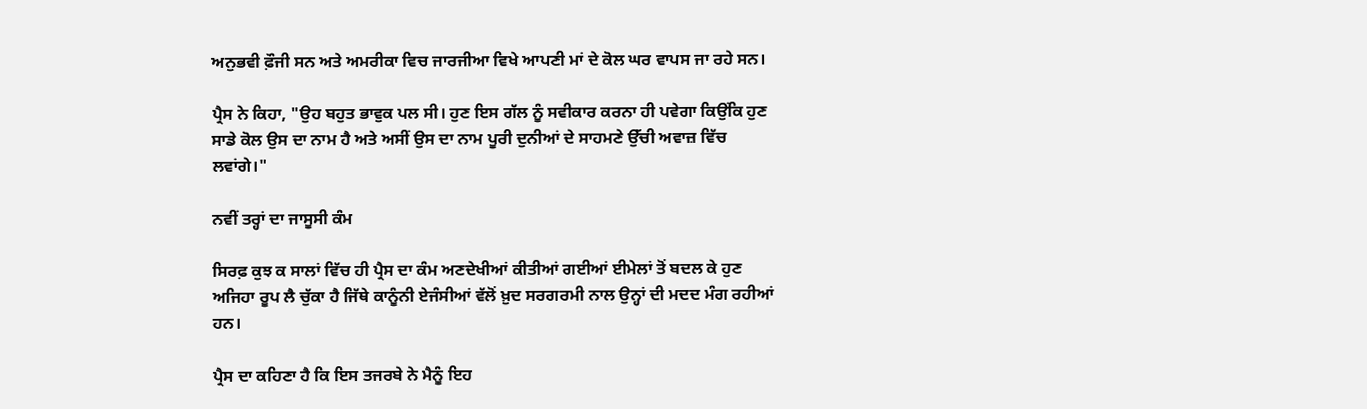ਅਨੁਭਵੀ ਫ਼ੌਜੀ ਸਨ ਅਤੇ ਅਮਰੀਕਾ ਵਿਚ ਜਾਰਜੀਆ ਵਿਖੇ ਆਪਣੀ ਮਾਂ ਦੇ ਕੋਲ ਘਰ ਵਾਪਸ ਜਾ ਰਹੇ ਸਨ।

ਪ੍ਰੈਸ ਨੇ ਕਿਹਾ, "ਉਹ ਬਹੁਤ ਭਾਵੁਕ ਪਲ ਸੀ। ਹੁਣ ਇਸ ਗੱਲ ਨੂੰ ਸਵੀਕਾਰ ਕਰਨਾ ਹੀ ਪਵੇਗਾ ਕਿਉਂਕਿ ਹੁਣ ਸਾਡੇ ਕੋਲ ਉਸ ਦਾ ਨਾਮ ਹੈ ਅਤੇ ਅਸੀਂ ਉਸ ਦਾ ਨਾਮ ਪੂਰੀ ਦੁਨੀਆਂ ਦੇ ਸਾਹਮਣੇ ਉੱਚੀ ਅਵਾਜ਼ ਵਿੱਚ ਲਵਾਂਗੇ।"

ਨਵੀਂ ਤਰ੍ਹਾਂ ਦਾ ਜਾਸੂਸੀ ਕੰਮ

ਸਿਰਫ਼ ਕੁਝ ਕ ਸਾਲਾਂ ਵਿੱਚ ਹੀ ਪ੍ਰੈਸ ਦਾ ਕੰਮ ਅਣਦੇਖੀਆਂ ਕੀਤੀਆਂ ਗਈਆਂ ਈਮੇਲਾਂ ਤੋਂ ਬਦਲ ਕੇ ਹੁਣ ਅਜਿਹਾ ਰੂਪ ਲੈ ਚੁੱਕਾ ਹੈ ਜਿੱਥੇ ਕਾਨੂੰਨੀ ਏਜੰਸੀਆਂ ਵੱਲੋਂ ਖ਼ੁਦ ਸਰਗਰਮੀ ਨਾਲ ਉਨ੍ਹਾਂ ਦੀ ਮਦਦ ਮੰਗ ਰਹੀਆਂ ਹਨ।

ਪ੍ਰੈਸ ਦਾ ਕਹਿਣਾ ਹੈ ਕਿ ਇਸ ਤਜਰਬੇ ਨੇ ਮੈਨੂੰ ਇਹ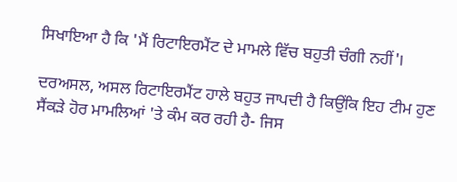ਸਿਖਾਇਆ ਹੈ ਕਿ 'ਮੈਂ ਰਿਟਾਇਰਮੈਂਟ ਦੇ ਮਾਮਲੇ ਵਿੱਚ ਬਹੁਤੀ ਚੰਗੀ ਨਹੀਂ'।

ਦਰਅਸਲ, ਅਸਲ ਰਿਟਾਇਰਮੈਂਟ ਹਾਲੇ ਬਹੁਤ ਜਾਪਦੀ ਹੈ ਕਿਉਂਕਿ ਇਹ ਟੀਮ ਹੁਣ ਸੈਂਕੜੇ ਹੋਰ ਮਾਮਲਿਆਂ 'ਤੇ ਕੰਮ ਕਰ ਰਹੀ ਹੈ- ਜਿਸ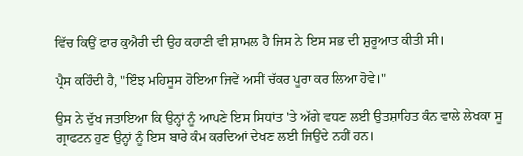ਵਿੱਚ ਕਿਉਂ ਫਾਰ ਕੁਐਰੀ ਦੀ ਉਹ ਕਹਾਣੀ ਵੀ ਸ਼ਾਮਲ ਹੈ ਜਿਸ ਨੇ ਇਸ ਸਭ ਦੀ ਸ਼ੁਰੂਆਤ ਕੀਤੀ ਸੀ।

ਪ੍ਰੈਸ ਕਹਿੰਦੀ ਹੈ, "ਇੰਝ ਮਹਿਸੂਸ ਹੋਇਆ ਜਿਵੇਂ ਅਸੀਂ ਚੱਕਰ ਪੂਰਾ ਕਰ ਲਿਆ ਹੋਵੇ।"

ਉਸ ਨੇ ਦੁੱਖ ਜਤਾਇਆ ਕਿ ਉਨ੍ਹਾਂ ਨੂੰ ਆਪਣੇ ਇਸ ਸਿਧਾਂਤ 'ਤੇ ਅੱਗੇ ਵਧਣ ਲਈ ਉਤਸ਼ਾਹਿਤ ਕੰਨ ਵਾਲੇ ਲੇਖਕਾ ਸੂ ਗ੍ਰਾਫਟਨ ਹੁਣ ਉਨ੍ਹਾਂ ਨੂੰ ਇਸ ਬਾਰੇ ਕੰਮ ਕਰਦਿਆਂ ਦੇਖਣ ਲਈ ਜਿਉਂਦੇ ਨਹੀਂ ਹਨ।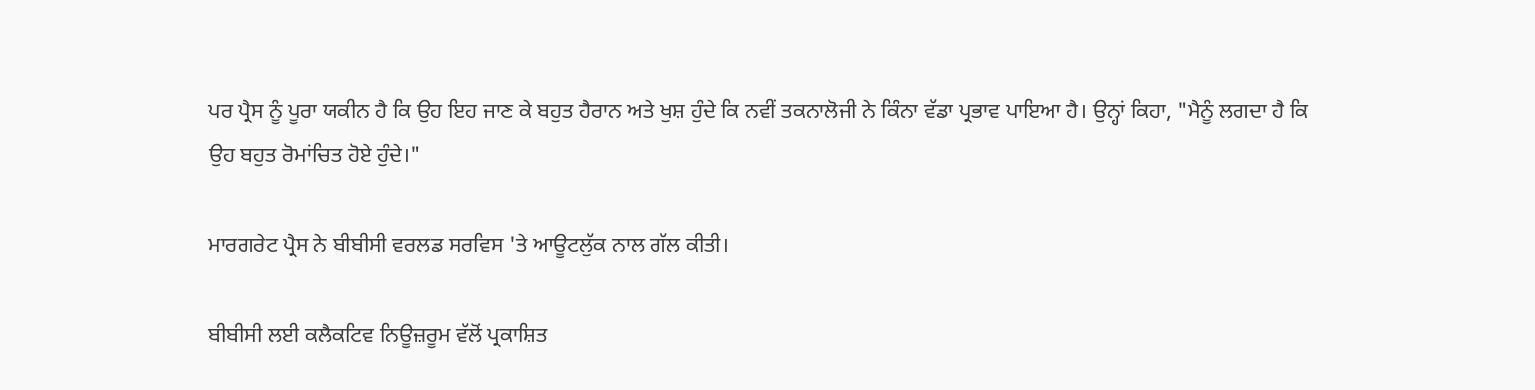ਪਰ ਪ੍ਰੈਸ ਨੂੰ ਪੂਰਾ ਯਕੀਨ ਹੈ ਕਿ ਉਹ ਇਹ ਜਾਣ ਕੇ ਬਹੁਤ ਹੈਰਾਨ ਅਤੇ ਖੁਸ਼ ਹੁੰਦੇ ਕਿ ਨਵੀਂ ਤਕਨਾਲੋਜੀ ਨੇ ਕਿੰਨਾ ਵੱਡਾ ਪ੍ਰਭਾਵ ਪਾਇਆ ਹੈ। ਉਨ੍ਹਾਂ ਕਿਹਾ, "ਮੈਨੂੰ ਲਗਦਾ ਹੈ ਕਿ ਉਹ ਬਹੁਤ ਰੋਮਾਂਚਿਤ ਹੋਏ ਹੁੰਦੇ।"

ਮਾਰਗਰੇਟ ਪ੍ਰੈਸ ਨੇ ਬੀਬੀਸੀ ਵਰਲਡ ਸਰਵਿਸ 'ਤੇ ਆਊਟਲੁੱਕ ਨਾਲ ਗੱਲ ਕੀਤੀ।

ਬੀਬੀਸੀ ਲਈ ਕਲੈਕਟਿਵ ਨਿਊਜ਼ਰੂਮ ਵੱਲੋਂ ਪ੍ਰਕਾਸ਼ਿਤ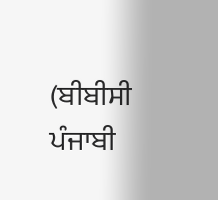(ਬੀਬੀਸੀ ਪੰਜਾਬੀ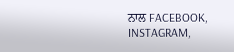ਨਾਲ FACEBOOK, INSTAGRAM,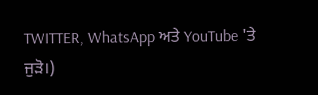TWITTER, WhatsApp ਅਤੇ YouTube 'ਤੇ ਜੁੜੋ।)